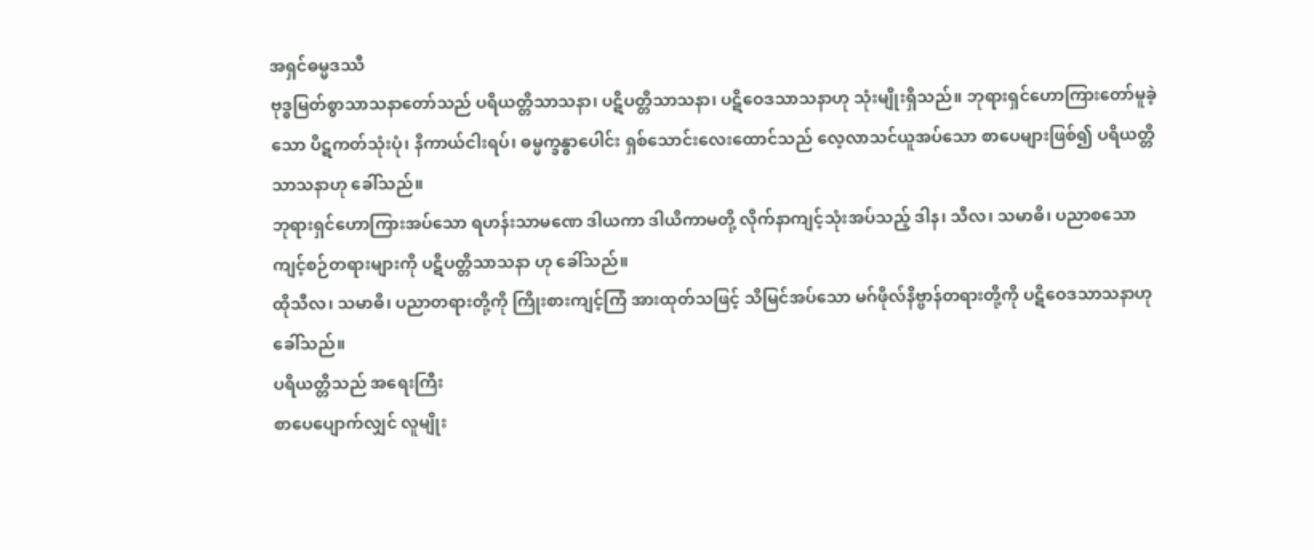အရှင်ဓမ္မဒဿီ
ဗုဒ္ဓမြတ်စွာသာသနာတော်သည် ပရိယတ္တိသာသနာ၊ ပဋိပတ္တိသာသနာ၊ ပဋိဝေဒသာသနာဟု သုံးမျိုးရှိသည်။ ဘုရားရှင်ဟောကြားတော်မူခဲ့သော ပိဋကတ်သုံးပုံ၊ နိကာယ်ငါးရပ်၊ ဓမ္မက္ခန္ဓာပေါင်း ရှစ်သောင်းလေးထောင်သည် လေ့လာသင်ယူအပ်သော စာပေများဖြစ်၍ ပရိယတ္တိသာသနာဟု ခေါ်သည်။
ဘုရားရှင်ဟောကြားအပ်သော ရဟန်းသာမဏေ ဒါယကာ ဒါယိကာမတို့ လိုက်နာကျင့်သုံးအပ်သည့် ဒါန၊ သီလ၊ သမာဓိ၊ ပညာစသော ကျင့်စဉ်တရားများကို ပဋိပတ္တိသာသနာ ဟု ခေါ်သည်။
ထိုသီလ၊ သမာဓိ၊ ပညာတရားတို့ကို ကြိုးစားကျင့်ကြံ အားထုတ်သဖြင့် သိမြင်အပ်သော မဂ်ဖိုလ်နိဗ္ဗာန်တရားတို့ကို ပဋိဝေဒသာသနာဟု ခေါ်သည်။
ပရိယတ္တိသည် အရေးကြီး
စာပေပျောက်လျှင် လူမျိုး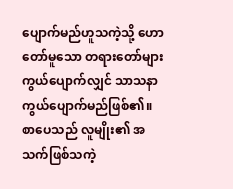ပျောက်မည်ဟူသကဲ့သို့ ဟောတော်မူသော တရားတော်များ ကွယ်ပျောက်လျှင် သာသနာ ကွယ်ပျောက်မည်ဖြစ်၏။ စာပေသည် လူမျိုး၏ အသက်ဖြစ်သကဲ့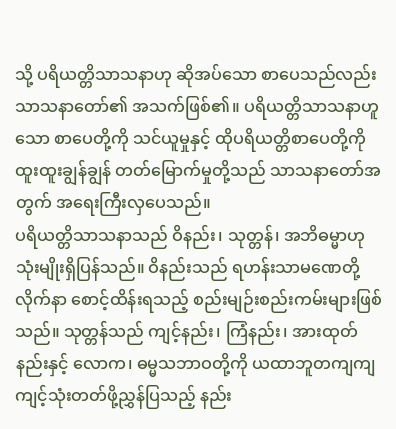သို့ ပရိယတ္တိသာသနာဟု ဆိုအပ်သော စာပေသည်လည်း သာသနာတော်၏ အသက်ဖြစ်၏။ ပရိယတ္တိသာသနာဟူသော စာပေတို့ကို သင်ယူမှုနှင့် ထိုပရိယတ္တိစာပေတို့ကို ထူးထူးချွန်ချွန် တတ်မြောက်မှုတို့သည် သာသနာတော်အတွက် အရေးကြီးလှပေသည်။
ပရိယတ္တိသာသနာသည် ဝိနည်း၊ သုတ္တန်၊ အဘိဓမ္မာဟု သုံးမျိုးရှိပြန်သည်။ ဝိနည်းသည် ရဟန်းသာမဏေတို့ လိုက်နာ စောင့်ထိန်းရသည့် စည်းမျဉ်းစည်းကမ်းများဖြစ်သည်။ သုတ္တန်သည် ကျင့်နည်း၊ ကြံနည်း၊ အားထုတ်နည်းနှင့် လောက၊ ဓမ္မသဘာဝတို့ကို ယထာဘူတကျကျ ကျင့်သုံးတတ်ဖို့ညွှန်ပြသည့် နည်း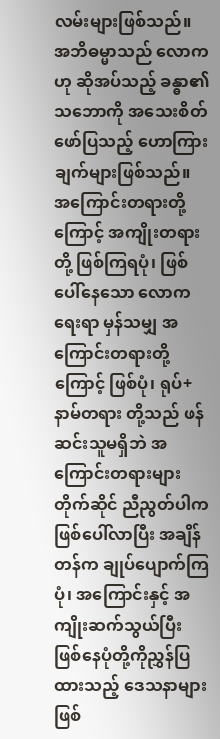လမ်းများဖြစ်သည်။ အဘိဓမ္မာသည် လောကဟု ဆိုအပ်သည့် ခန္ဓာ၏ သဘောကို အသေးစိတ်ဖော်ပြသည့် ဟောကြားချက်များဖြစ်သည်။ အကြောင်းတရားတို့ကြောင့် အကျိုးတရားတို့ ဖြစ်ကြရပုံ၊ ဖြစ်ပေါ်နေသော လောကရေးရာ မှန်သမျှ အကြောင်းတရားတို့ကြောင့် ဖြစ်ပုံ၊ ရုပ်+နာမ်တရား တို့သည် ဖန်ဆင်းသူမရှိဘဲ အကြောင်းတရားများ တိုက်ဆိုင် ညီညွတ်ပါက ဖြစ်ပေါ်လာပြီး အချိန်တန်က ချုပ်ပျောက်ကြပုံ၊ အကြောင်းနှင့် အကျိုးဆက်သွယ်ပြီး ဖြစ်နေပုံတို့ကိုညွှန်ပြ ထားသည့် ဒေသနာများဖြစ်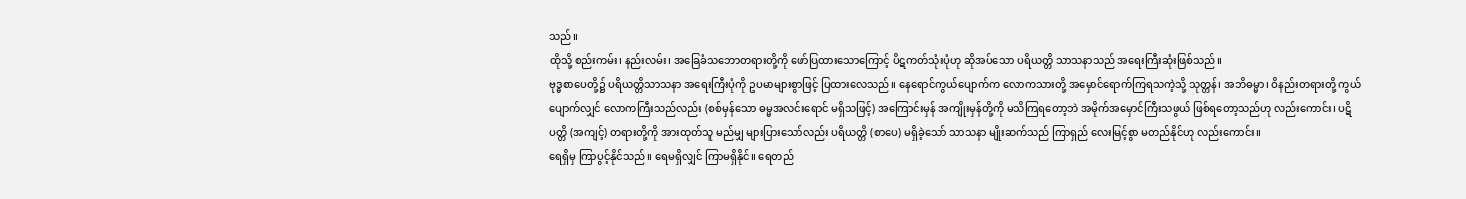သည်။
ထိုသို့ စည်းကမ်း၊ နည်းလမ်း၊ အခြေခံသဘောတရားတို့ကို ဖော်ပြထားသောကြောင့် ပိဋကတ်သုံးပုံဟု ဆိုအပ်သော ပရိယတ္တိ သာသနာသည် အရေးကြီးဆုံးဖြစ်သည်။
ဗုဒ္ဓစာပေတို့၌ ပရိယတ္တိသာသနာ အရေးကြီးပုံကို ဥပမာများစွာဖြင့် ပြထားလေသည်။ နေရောင်ကွယ်ပျောက်က လောကသားတို့ အမှောင်ရောက်ကြရသကဲ့သို့ သုတ္တန်၊ အဘိဓမ္မာ၊ ဝိနည်းတရားတို့ ကွယ်ပျောက်လျှင် လောကကြီးသည်လည်း (စစ်မှန်သော ဓမ္မအလင်းရောင် မရှိသဖြင့်) အကြောင်းမှန် အကျိုးမှန်တို့ကို မသိကြရတော့ဘဲ အမိုက်အမှောင်ကြီးသဖွယ် ဖြစ်ရတော့သည်ဟု လည်းကောင်း၊ ပဋိပတ္တိ (အကျင့်) တရားတို့ကို အားထုတ်သူ မည်မျှ များပြားသော်လည်း ပရိယတ္တိ (စာပေ) မရှိခဲ့သော် သာသနာ မျိုးဆက်သည် ကြာရှည် လေးမြင့်စွာ မတည်နိုင်ဟု လည်းကောင်း။
ရေရှိမှ ကြာပွင့်နိုင်သည်။ ရေမရှိလျှင် ကြာမရှိနိုင်။ ရေတည်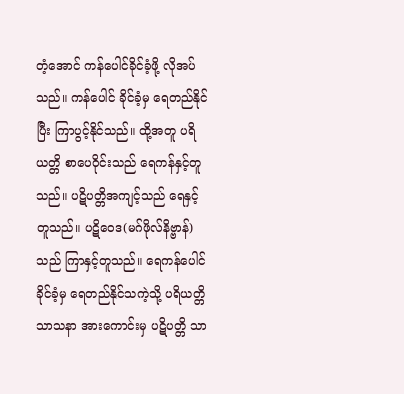တံ့အောင် ကန်ပေါင်ခိုင်ခံ့ဖို့ လိုအပ်သည်။ ကန်ပေါင် ခိုင်ခံ့မှ ရေတည်နိုင်ပြီး ကြာပွင့်နိုင်သည်။ ထို့အတူ ပရိယတ္တိ စာပေဝိုင်းသည် ရေကန်နှင့်တူသည်။ ပဋိပတ္တိအကျင့်သည် ရေနှင့်တူသည်။ ပဋိဝေဒ(မဂ်ဖိုလ်နိဗ္ဗာန်)သည် ကြာနှင့်တူသည်။ ရေကန်ပေါင်ခိုင်ခံ့မှ ရေတည်နိုင်သကဲ့သို့ ပရိယတ္တိသာသနာ အားကောင်းမှ ပဋိပတ္တိ သာ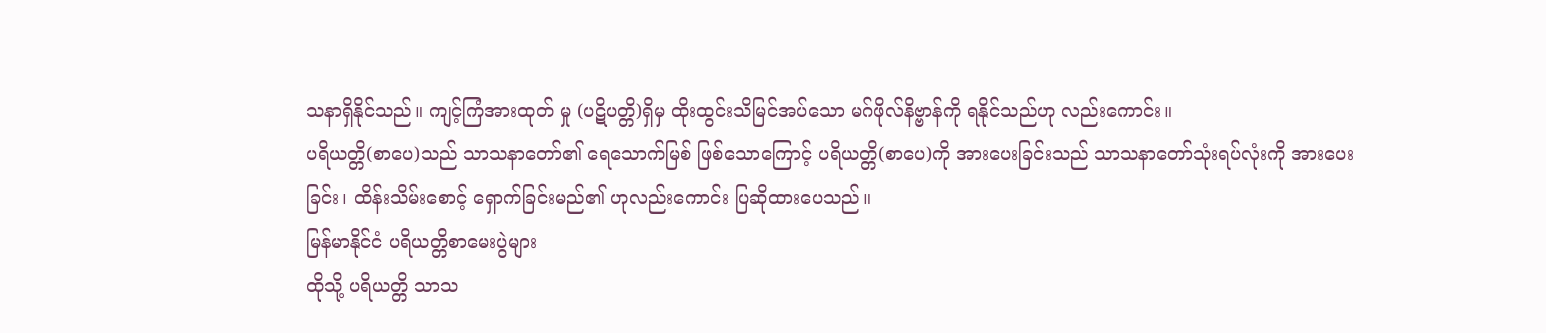သနာရှိနိုင်သည်။ ကျင့်ကြံအားထုတ် မှု (ပဋိပတ္တိ)ရှိမှ ထိုးထွင်းသိမြင်အပ်သော မဂ်ဖိုလ်နိဗ္ဗာန်ကို ရနိုင်သည်ဟု လည်းကောင်း။
ပရိယတ္တိ(စာပေ)သည် သာသနာတော်၏ ရေသောက်မြစ် ဖြစ်သောကြောင့် ပရိယတ္တိ(စာပေ)ကို အားပေးခြင်းသည် သာသနာတော်သုံးရပ်လုံးကို အားပေးခြင်း၊ ထိန်းသိမ်းစောင့် ရှောက်ခြင်းမည်၏ ဟုလည်းကောင်း ပြဆိုထားပေသည်။
မြန်မာနိုင်ငံ ပရိယတ္တိစာမေးပွဲများ
ထိုသို့ ပရိယတ္တိ သာသ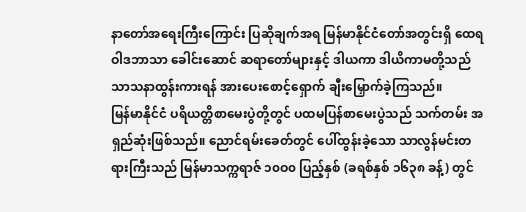နာတော်အရေးကြီးကြောင်း ပြဆိုချက်အရ မြန်မာနိုင်ငံတော်အတွင်းရှိ ထေရဝါဒဘာသာ ခေါင်းဆောင် ဆရာတော်များနှင့် ဒါယကာ ဒါယိကာမတို့သည် သာသနာထွန်းကားရန် အားပေးစောင့်ရှောက် ချီးမြှောက်ခဲ့ကြသည်။
မြန်မာနိုင်ငံ ပရိယတ္တိစာမေးပွဲတို့တွင် ပထမပြန်စာမေးပွဲသည် သက်တမ်း အရှည်ဆုံးဖြစ်သည်။ ညောင်ရမ်းခေတ်တွင် ပေါ်ထွန်းခဲ့သော သာလွန်မင်းတရားကြီးသည် မြန်မာသက္ကရာဇ် ၁၀ဝ၀ ပြည့်နှစ် (ခရစ်နှစ် ၁၆၃၈ ခန့်) တွင်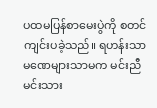ပထမပြန်စာမေးပွဲကို စတင်ကျင်းပခဲ့သည်။ ရဟန်းသာမဏေများသာမက မင်းညီမင်းသား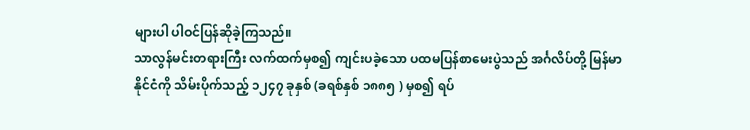များပါ ပါဝင်ပြန်ဆိုခဲ့ကြသည်။
သာလွန်မင်းတရားကြီး လက်ထက်မှစ၍ ကျင်းပခဲ့သော ပထမပြန်စာမေးပွဲသည် အင်္ဂလိပ်တို့ မြန်မာနိုင်ငံကို သိမ်းပိုက်သည့် ၁၂၄၇ ခုနှစ် (ခရစ်နှစ် ၁၈၈၅ ) မှစ၍ ရပ်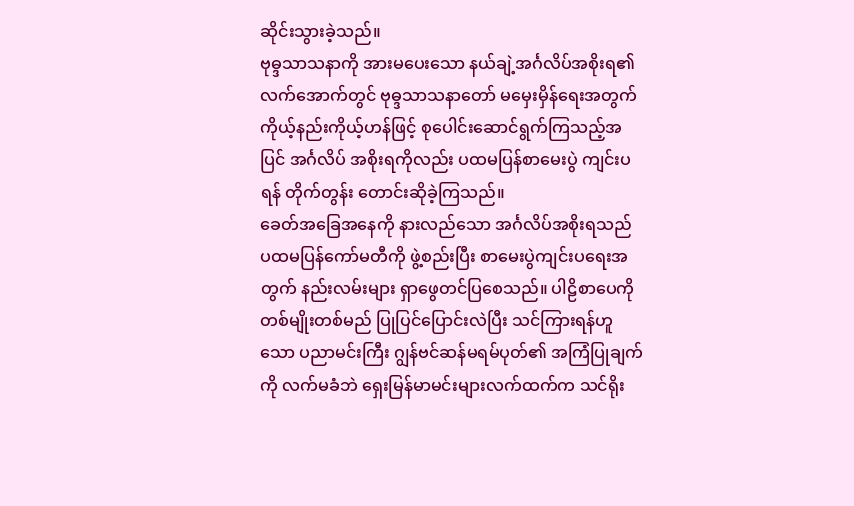ဆိုင်းသွားခဲ့သည်။
ဗုဓ္ဒသာသနာကို အားမပေးသော နယ်ချဲ့အင်္ဂလိပ်အစိုးရ၏ လက်အောက်တွင် ဗုဓ္ဒသာသနာတော် မမှေးမှိန်ရေးအတွက် ကိုယ့်နည်းကိုယ့်ဟန်ဖြင့် စုပေါင်းဆောင်ရွက်ကြသည့်အပြင် အင်္ဂလိပ် အစိုးရကိုလည်း ပထမပြန်စာမေးပွဲ ကျင်းပရန် တိုက်တွန်း တောင်းဆိုခဲ့ကြသည်။
ခေတ်အခြေအနေကို နားလည်သော အင်္ဂလိပ်အစိုးရသည် ပထမပြန်ကော်မတီကို ဖွဲ့စည်းပြီး စာမေးပွဲကျင်းပရေးအတွက် နည်းလမ်းများ ရှာဖွေတင်ပြစေသည်။ ပါဠိစာပေကို တစ်မျိုးတစ်မည် ပြုပြင်ပြောင်းလဲပြီး သင်ကြားရန်ဟူသော ပညာမင်းကြီး ဂျွန်ဗင်ဆန်မရမ်ပုတ်၏ အကြံပြုချက်ကို လက်မခံဘဲ ရှေးမြန်မာမင်းများလက်ထက်က သင်ရိုး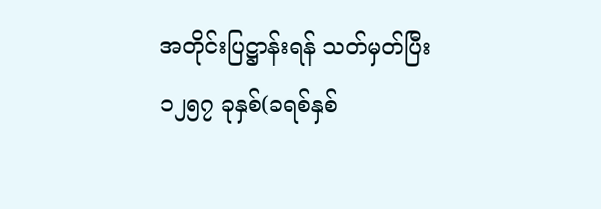အတိုင်းပြဋ္ဌာန်းရန် သတ်မှတ်ပြီး ၁၂၅၇ ခုနှစ်(ခရစ်နှစ်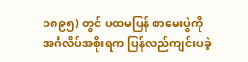၁၈၉၅) တွင် ပထမပြန် စာမေးပွဲကို အင်္ဂလိပ်အစိုးရက ပြန်လည်ကျင်းပခဲ့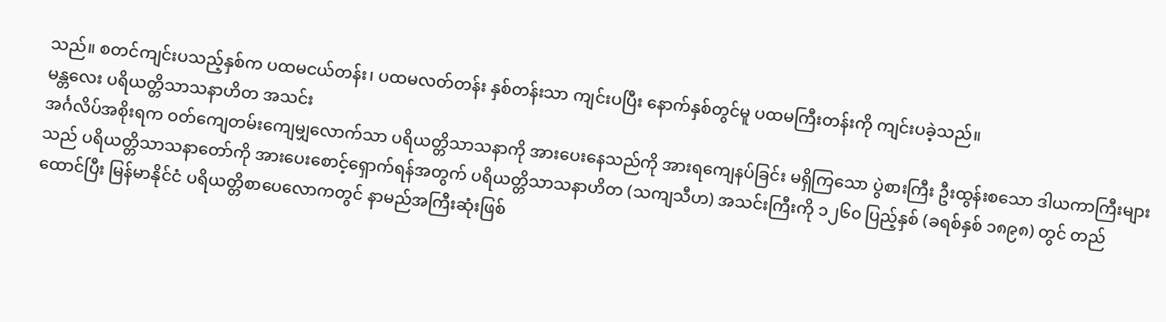သည်။ စတင်ကျင်းပသည့်နှစ်က ပထမငယ်တန်း၊ ပထမလတ်တန်း နှစ်တန်းသာ ကျင်းပပြီး နောက်နှစ်တွင်မူ ပထမကြီးတန်းကို ကျင်းပခဲ့သည်။
မန္တလေး ပရိယတ္တိသာသနာဟိတ အသင်း
အင်္ဂလိပ်အစိုးရက ဝတ်ကျေတမ်းကျေမျှလောက်သာ ပရိယတ္တိသာသနာကို အားပေးနေသည်ကို အားရကျေနပ်ခြင်း မရှိကြသော ပွဲစားကြီး ဦးထွန်းစသော ဒါယကာကြီးများသည် ပရိယတ္တိသာသနာတော်ကို အားပေးစောင့်ရှောက်ရန်အတွက် ပရိယတ္တိသာသနာဟိတ (သကျသီဟ) အသင်းကြီးကို ၁၂၆၀ ပြည့်နှစ် (ခရစ်နှစ် ၁၈၉၈) တွင် တည်ထောင်ပြီး မြန်မာနိုင်ငံ ပရိယတ္တိစာပေလောကတွင် နာမည်အကြီးဆုံးဖြစ်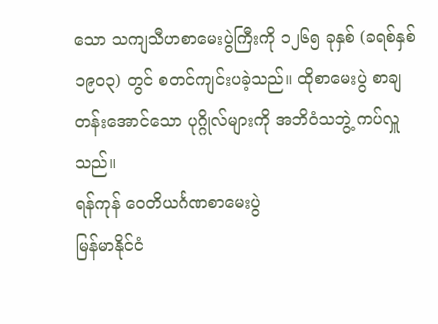သော သကျသီဟစာမေးပွဲကြီးကို ၁၂၆၅ ခုနှစ် (ခရစ်နှစ် ၁၉၀၃) တွင် စတင်ကျင်းပခဲ့သည်။ ထိုစာမေးပွဲ စာချတန်းအောင်သော ပုဂ္ဂိုလ်များကို အဘိဝံသဘွဲ့ ကပ်လှူသည်။
ရန်ကုန် ဝေတိယင်္ဂဏစာမေးပွဲ
မြန်မာနိုင်ငံ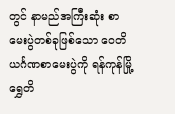တွင် နာမည်အကြီးဆုံး စာမေးပွဲတစ်ခုဖြစ်သော ဝေတိယင်္ဂဏစာမေးပွဲကို ရန်ကုန်မြို့ ရွှေတိ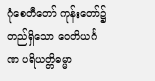ဂုံစေတီတော် ကုန်းတော်၌ တည်ရှိသော ဝေတိယင်္ဂဏ ပရိယတ္တိဓမ္မာ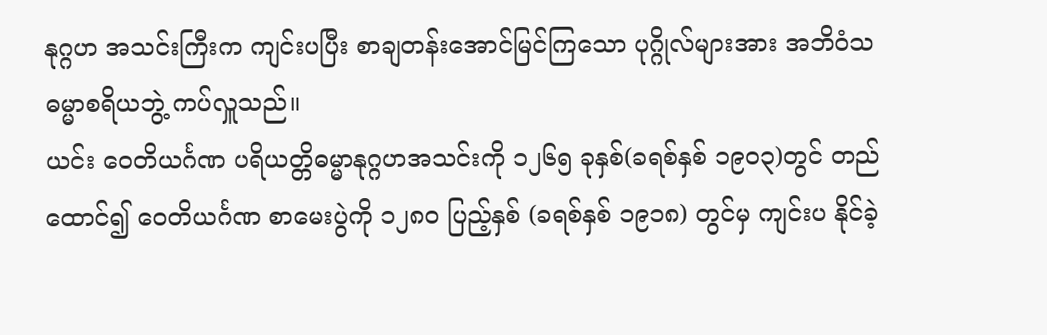နုဂ္ဂဟ အသင်းကြီးက ကျင်းပပြီး စာချတန်းအောင်မြင်ကြသော ပုဂ္ဂိုလ်များအား အဘိဝံသ ဓမ္မာစရိယဘွဲ့ ကပ်လှူသည်။
ယင်း ဝေတိယင်္ဂဏ ပရိယတ္တိဓမ္မာနုဂ္ဂဟအသင်းကို ၁၂၆၅ ခုနှစ်(ခရစ်နှစ် ၁၉၀၃)တွင် တည်ထောင်၍ ဝေတိယင်္ဂဏ စာမေးပွဲကို ၁၂၈၀ ပြည့်နှစ် (ခရစ်နှစ် ၁၉၁၈) တွင်မှ ကျင်းပ နိုင်ခဲ့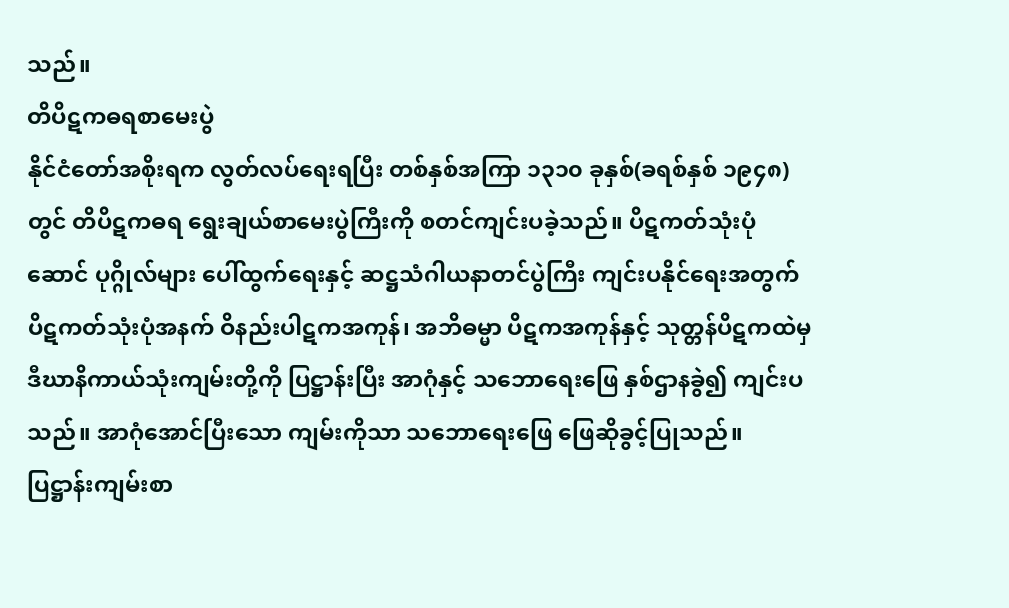သည်။
တိပိဋကဓရစာမေးပွဲ
နိုင်ငံတော်အစိုးရက လွတ်လပ်ရေးရပြီး တစ်နှစ်အကြာ ၁၃၁၀ ခုနှစ်(ခရစ်နှစ် ၁၉၄၈)တွင် တိပိဋကဓရ ရွေးချယ်စာမေးပွဲကြီးကို စတင်ကျင်းပခဲ့သည်။ ပိဋကတ်သုံးပုံဆောင် ပုဂ္ဂိုလ်များ ပေါ်ထွက်ရေးနှင့် ဆဋ္ဌသံဂါယနာတင်ပွဲကြီး ကျင်းပနိုင်ရေးအတွက် ပိဋကတ်သုံးပုံအနက် ဝိနည်းပါဋကအကုန်၊ အဘိဓမ္မာ ပိဋကအကုန်နှင့် သုတ္တန်ပိဋကထဲမှ ဒီဃာနိကာယ်သုံးကျမ်းတို့ကို ပြဋ္ဌာန်းပြီး အာဂုံနှင့် သဘောရေးဖြေ နှစ်ဌာနခွဲ၍ ကျင်းပသည်။ အာဂုံအောင်ပြီးသော ကျမ်းကိုသာ သဘောရေးဖြေ ဖြေဆိုခွင့်ပြုသည်။
ပြဋ္ဌာန်းကျမ်းစာ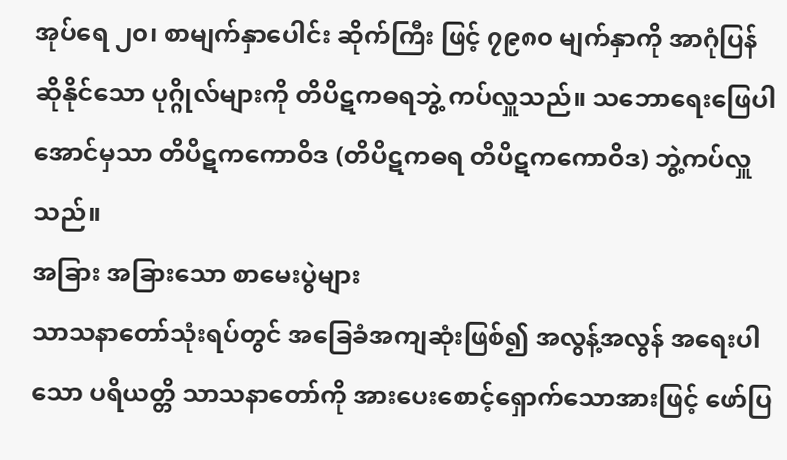အုပ်ရေ ၂၀၊ စာမျက်နှာပေါင်း ဆိုက်ကြီး ဖြင့် ၇၉၈၀ မျက်နှာကို အာဂုံပြန်ဆိုနိုင်သော ပုဂ္ဂိုလ်များကို တိပိဋကဓရဘွဲ့ ကပ်လှူသည်။ သဘောရေးဖြေပါ အောင်မှသာ တိပိဋကကောဝိဒ (တိပိဋကဓရ တိပိဋကကောဝိဒ) ဘွဲ့ကပ်လှူသည်။
အခြား အခြားသော စာမေးပွဲများ
သာသနာတော်သုံးရပ်တွင် အခြေခံအကျဆုံးဖြစ်၍ အလွန့်အလွန် အရေးပါသော ပရိယတ္တိ သာသနာတော်ကို အားပေးစောင့်ရှောက်သောအားဖြင့် ဖော်ပြ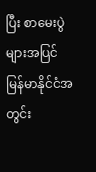ပြီး စာမေးပွဲများအပြင် မြန်မာနိုင်ငံအတွင်း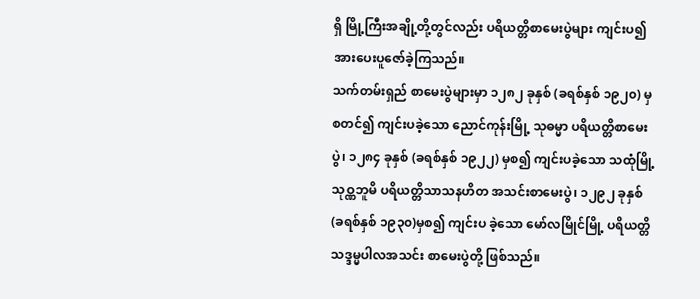ရှိ မြို့ကြီးအချို့တို့တွင်လည်း ပရိယတ္တိစာမေးပွဲများ ကျင်းပ၍ အားပေးပူဇော်ခဲ့ကြသည်။
သက်တမ်းရှည် စာမေးပွဲများမှာ ၁၂၈၂ ခုနှစ် (ခရစ်နှစ် ၁၉၂၀) မှ စတင်၍ ကျင်းပခဲ့သော ညောင်ကုန်းမြို့ သုဓမ္မာ ပရိယတ္တိစာမေးပွဲ၊ ၁၂၈၄ ခုနှစ် (ခရစ်နှစ် ၁၉၂၂) မှစ၍ ကျင်းပခဲ့သော သထုံမြို့ သုဝ္ဏဘူမိ ပရိယတ္တိသာသနဟိတ အသင်းစာမေးပွဲ၊ ၁၂၉၂ ခုနှစ် (ခရစ်နှစ် ၁၉၃၀)မှစ၍ ကျင်းပ ခဲ့သော မော်လမြိုင်မြို့ ပရိယတ္တိ သဒ္ဒမ္မပါလအသင်း စာမေးပွဲတို့ ဖြစ်သည်။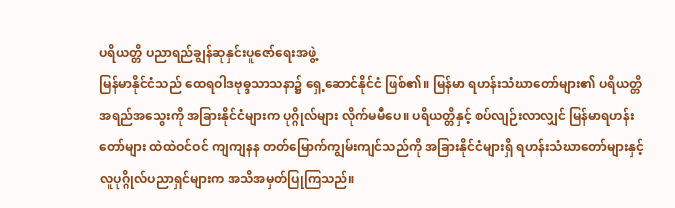ပရိယတ္တိ ပညာရည်ချွန်ဆုနှင်းပူဇော်ရေးအဖွဲ့
မြန်မာနိုင်ငံသည် ထေရဝါဒဗုဓ္ဒသာသနာ၌ ရှေ့ဆောင်နိုင်ငံ ဖြစ်၏။ မြန်မာ ရဟန်းသံဃာတော်များ၏ ပရိယတ္တိအရည်အသွေးကို အခြားနိုင်ငံများက ပုဂ္ဂိုလ်များ လိုက်မမီပေ။ ပရိယတ္တိနှင့် စပ်လျဉ်းလာလျှင် မြန်မာရဟန်းတော်များ ထဲထဲဝင်ဝင် ကျကျနန တတ်မြောက်ကျွမ်းကျင်သည်ကို အခြားနိုင်ငံများရှိ ရဟန်းသံဃာတော်များနှင့် လူပုဂ္ဂိုလ်ပညာရှင်များက အသိအမှတ်ပြုကြသည်။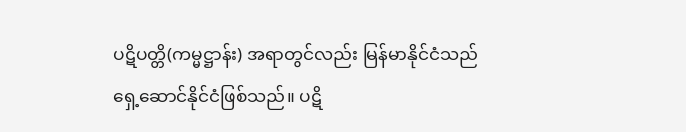ပဋိပတ္တိ(ကမ္မဋ္ဌာန်း) အရာတွင်လည်း မြန်မာနိုင်ငံသည် ရှေ့ဆောင်နိုင်ငံဖြစ်သည်။ ပဋိ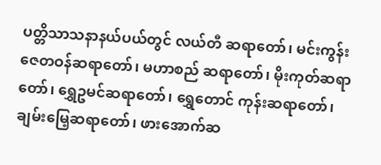ပတ္တိသာသနာနယ်ပယ်တွင် လယ်တီ ဆရာတော်၊ မင်းကွန်းဇေတဝန်ဆရာတော်၊ မဟာစည် ဆရာတော်၊ မိုးကုတ်ဆရာတော်၊ ရွှေဥမင်ဆရာတော်၊ ရွှေတောင် ကုန်းဆရာတော်၊ ချမ်းမြေ့ဆရာတော်၊ ဖားအောက်ဆ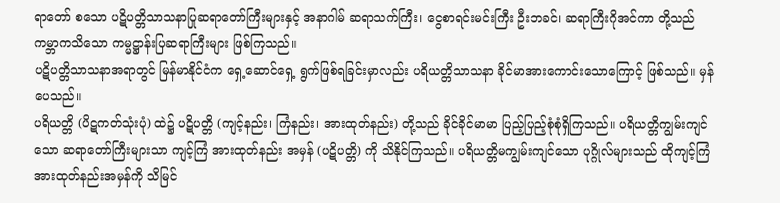ရာတော် စသော ပဋိပတ္တိသာသနာပြုဆရာတော်ကြီးများနှင့် အနာဂါမ် ဆရာသက်ကြီး၊ ငွေစာရင်းမင်းကြီး ဦးဘခင်၊ ဆရာကြီးဂိုအင်ကာ တို့သည် ကမ္ဘာကသိသော ကမ္မဋ္ဌာန်းပြဆရာကြီးများ ဖြစ်ကြသည်။
ပဋိပတ္တိသာသနာအရာတွင် မြန်မာနိုင်ငံက ရှေ့ဆောင်ရှေ့ ရွက်ဖြစ်ရခြင်းမှာလည်း ပရိယတ္တိသာသနာ ခိုင်မာအားကောင်းသောကြောင့် ဖြစ်သည်။ မှန်ပေသည်။
ပရိယတ္တိ (ပိဋကတ်သုံးပုံ) ထဲ၌ ပဋိပတ္တိ (ကျင့်နည်း၊ ကြံနည်း၊ အားထုတ်နည်း) တို့သည် ခိုင်ခိုင်မာမာ ပြည့်ပြည့်စုံစုံရှိကြသည်။ ပရိယတ္တိကျွမ်းကျင်သော ဆရာတော်ကြီးများသာ ကျင့်ကြံ အားထုတ်နည်း အမှန် (ပဋိပတ္တိ) ကို သိနိုင်ကြသည်။ ပရိယတ္တိမကျွမ်းကျင်သော ပုဂ္ဂိုလ်များသည် ထိုကျင့်ကြံ အားထုတ်နည်းအမှန်ကို သိမြင်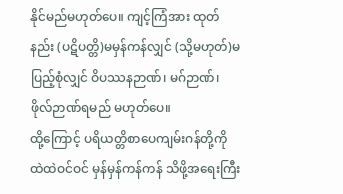နိုင်မည်မဟုတ်ပေ။ ကျင့်ကြံအား ထုတ်နည်း (ပဋိပတ္တိ)မမှန်ကန်လျှင် (သို့မဟုတ်)မပြည့်စုံလျှင် ဝိပဿနဉာဏ်၊ မဂ်ဉာဏ်၊ ဖိုလ်ဉာဏ်ရမည် မဟုတ်ပေ။
ထို့ကြောင့် ပရိယတ္တိစာပေကျမ်းဂန်တို့ကို ထဲထဲဝင်ဝင် မှန်မှန်ကန်ကန် သိဖို့အရေးကြီး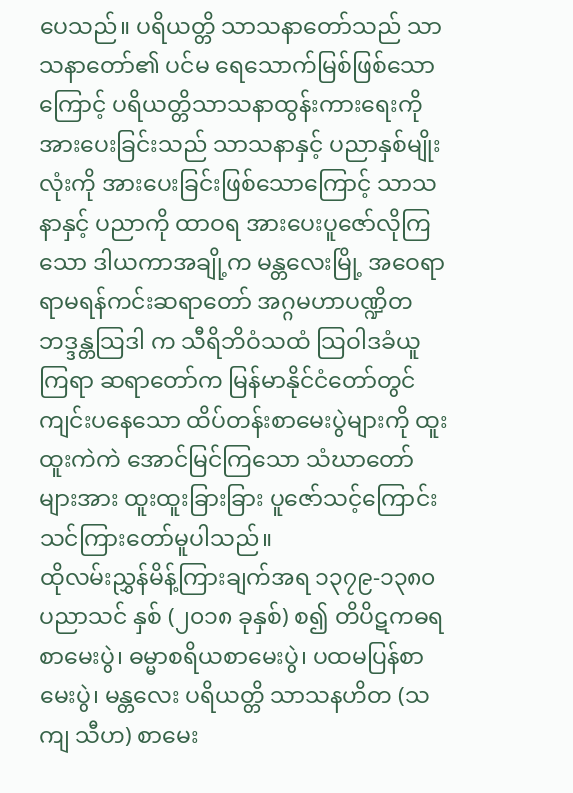ပေသည်။ ပရိယတ္တိ သာသနာတော်သည် သာသနာတော်၏ ပင်မ ရေသောက်မြစ်ဖြစ်သောကြောင့် ပရိယတ္တိသာသနာထွန်းကားရေးကို အားပေးခြင်းသည် သာသနာနှင့် ပညာနှစ်မျိုးလုံးကို အားပေးခြင်းဖြစ်သောကြောင့် သာသနာနှင့် ပညာကို ထာဝရ အားပေးပူဇော်လိုကြသော ဒါယကာအချို့က မန္တလေးမြို့ အဝေရာ ရာမရန်ကင်းဆရာတော် အဂ္ဂမဟာပဏ္ဍိတ ဘဒ္ဒန္တသြဒါ က သီရိဘိဝံသထံ သြဝါဒခံယူကြရာ ဆရာတော်က မြန်မာနိုင်ငံတော်တွင် ကျင်းပနေသော ထိပ်တန်းစာမေးပွဲများကို ထူးထူးကဲကဲ အောင်မြင်ကြသော သံဃာတော်များအား ထူးထူးခြားခြား ပူဇော်သင့်ကြောင်း သင်ကြားတော်မူပါသည်။
ထိုလမ်းညွှန်မိန့်ကြားချက်အရ ၁၃၇၉-၁၃၈၀ ပညာသင် နှစ် (၂၀၁၈ ခုနှစ်) စ၍ တိပိဋကဓရစာမေးပွဲ၊ ဓမ္မာစရိယစာမေးပွဲ၊ ပထမပြန်စာမေးပွဲ၊ မန္တလေး ပရိယတ္တိ သာသနဟိတ (သကျ သီဟ) စာမေး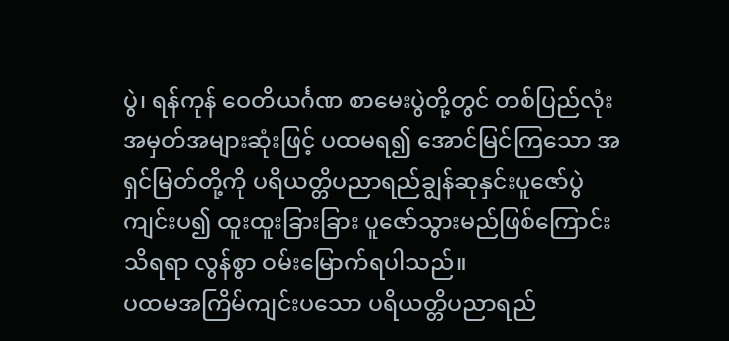ပွဲ၊ ရန်ကုန် ဝေတိယင်္ဂဏ စာမေးပွဲတို့တွင် တစ်ပြည်လုံး အမှတ်အများဆုံးဖြင့် ပထမရ၍ အောင်မြင်ကြသော အရှင်မြတ်တို့ကို ပရိယတ္တိပညာရည်ချွန်ဆုနှင်းပူဇော်ပွဲ ကျင်းပ၍ ထူးထူးခြားခြား ပူဇော်သွားမည်ဖြစ်ကြောင်း သိရရာ လွန်စွာ ဝမ်းမြောက်ရပါသည်။
ပထမအကြိမ်ကျင်းပသော ပရိယတ္တိပညာရည်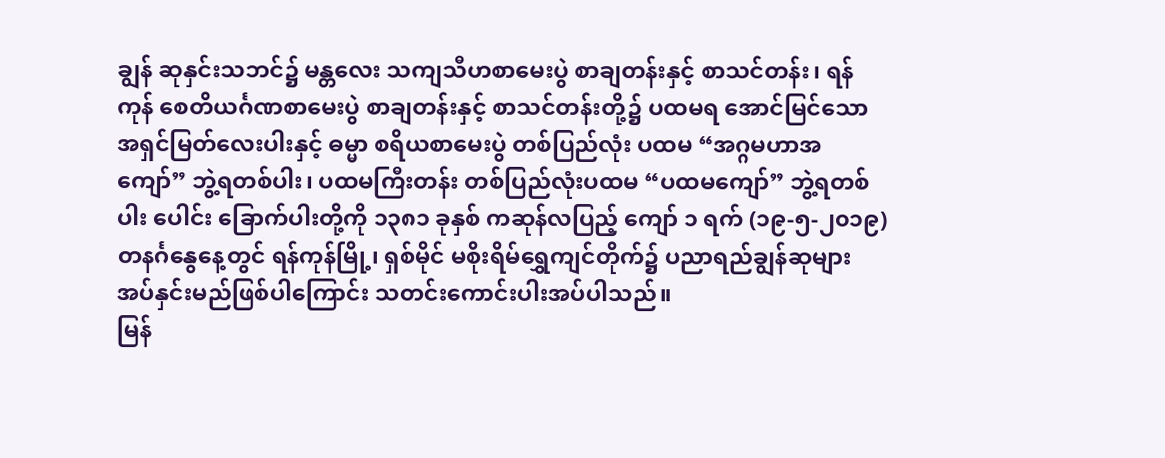ချွန် ဆုနှင်းသဘင်၌ မန္တလေး သကျသီဟစာမေးပွဲ စာချတန်းနှင့် စာသင်တန်း၊ ရန်ကုန် စေတိယင်္ဂဏစာမေးပွဲ စာချတန်းနှင့် စာသင်တန်းတို့၌ ပထမရ အောင်မြင်သော အရှင်မြတ်လေးပါးနှင့် ဓမ္မာ စရိယစာမေးပွဲ တစ်ပြည်လုံး ပထမ “အဂ္ဂမဟာအကျော်” ဘွဲ့ရတစ်ပါး၊ ပထမကြီးတန်း တစ်ပြည်လုံးပထမ “ပထမကျော်” ဘွဲ့ရတစ်ပါး ပေါင်း ခြောက်ပါးတို့ကို ၁၃၈၁ ခုနှစ် ကဆုန်လပြည့် ကျော် ၁ ရက် (၁၉-၅-၂၀၁၉) တနင်္ဂနွေနေ့တွင် ရန်ကုန်မြို့၊ ရှစ်မိုင် မစိုးရိမ်ရွှေကျင်တိုက်၌ ပညာရည်ချွန်ဆုများ အပ်နှင်းမည်ဖြစ်ပါကြောင်း သတင်းကောင်းပါးအပ်ပါသည်။
မြန်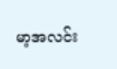မာ့အလင်း